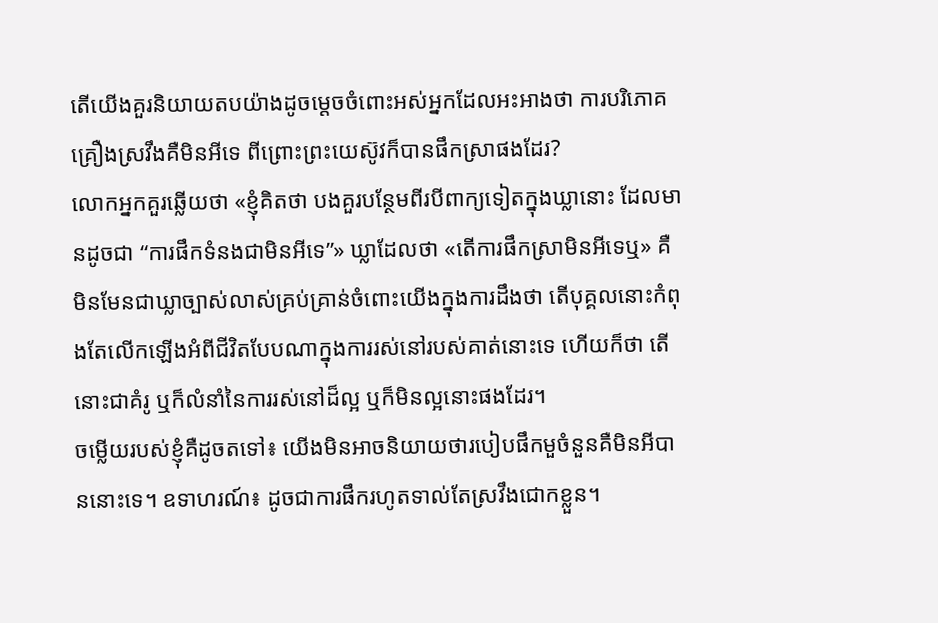តើយើងគួរនិយាយតបយ៉ាងដូចម្តេចចំពោះអស់អ្នកដែលអះអាងថា ការបរិភោគគ្រឿងស្រវឹងគឺមិនអីទេ ពីព្រោះព្រះយេស៊ូវក៏បានផឹកស្រាផងដែរ?
លោកអ្នកគួរឆ្លើយថា «ខ្ញុំគិតថា បងគួរបន្ថែមពីរបីពាក្យទៀតក្នុងឃ្លានោះ ដែលមានដូចជា “ការផឹកទំនងជាមិនអីទេ”» ឃ្លាដែលថា «តើការផឹកស្រាមិនអីទេឬ» គឺមិនមែនជាឃ្លាច្បាស់លាស់គ្រប់គ្រាន់ចំពោះយើងក្នុងការដឹងថា តើបុគ្គលនោះកំពុងតែលើកឡើងអំពីជីវិតបែបណាក្នុងការរស់នៅរបស់គាត់នោះទេ ហើយក៏ថា តើនោះជាគំរូ ឬក៏លំនាំនៃការរស់នៅដ៏ល្អ ឬក៏មិនល្អនោះផងដែរ។
ចម្លើយរបស់ខ្ញុំគឺដូចតទៅ៖ យើងមិនអាចនិយាយថារបៀបផឹកមួចំនួនគឺមិនអីបាននោះទេ។ ឧទាហរណ៍៖ ដូចជាការផឹករហូតទាល់តែស្រវឹងជោកខ្លួន។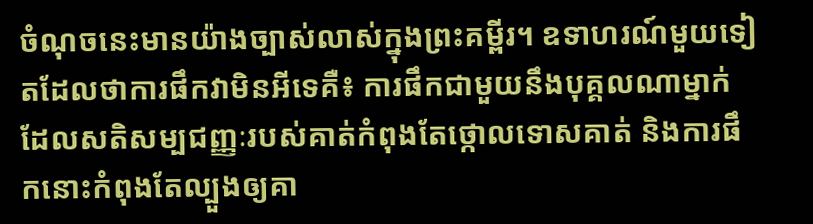ចំណុចនេះមានយ៉ាងច្បាស់លាស់ក្នុងព្រះគម្ពីរ។ ឧទាហរណ៍មួយទៀតដែលថាការផឹកវាមិនអីទេគឺ៖ ការផឹកជាមួយនឹងបុគ្គលណាម្នាក់ដែលសតិសម្បជញ្ញៈរបស់គាត់កំពុងតែថ្កោលទោសគាត់ និងការផឹកនោះកំពុងតែល្បួងឲ្យគា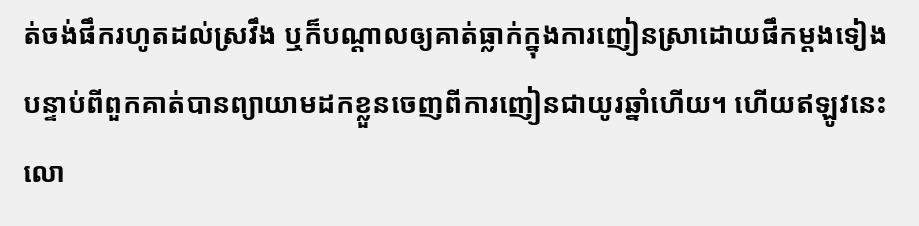ត់ចង់ផឹករហូតដល់ស្រវឹង ឬក៏បណ្ដាលឲ្យគាត់ធ្លាក់ក្នុងការញៀនស្រាដោយផឹកម្ដងទៀង បន្ទាប់ពីពួកគាត់បានព្យាយាមដកខ្លួនចេញពីការញៀនជាយូរឆ្នាំហើយ។ ហើយឥឡូវនេះលោ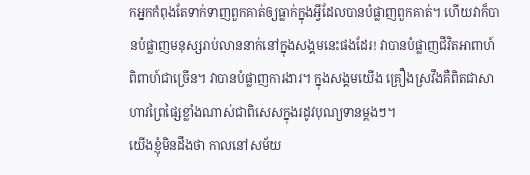កអ្នកកំពុងតែទាក់ទាញពួកគាត់ឲ្យធ្លាក់ក្នុងអ្វីដែលបានបំផ្លាញពួកគាត់។ ហើយវាក៏បានបំផ្លាញមនុស្សរាប់លាននាក់នៅក្នុងសង្គមនេះផងដែរ! វាបានបំផ្លាញជីវិតអាពាហ៍ពិពាហ៍ជាច្រើន។ វាបានបំផ្លាញការងារ។ ក្នុងសង្គមយើង គ្រឿងស្រវឹងគឺពិតជាសាហាវព្រៃផ្សៃខ្លាំងណាស់ជាពិសេសក្នុងរដូវបុណ្យទានម្ដងៗ។
យើងខ្ញុំមិនដឹងថា កាលនៅសម័យ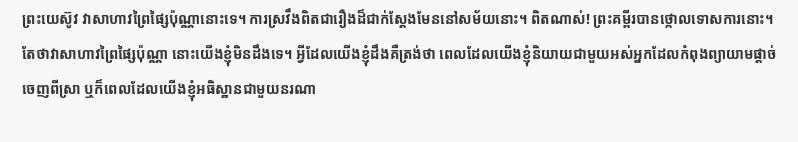ព្រះយេស៊ូវ វាសាហាវព្រៃផ្សៃប៉ុណ្ណានោះទេ។ ការស្រវឹងពិតជារឿងដ៏ជាក់ស្ដែងមែននៅសម័យនោះ។ ពិតណាស់! ព្រះគម្ពីរបានថ្កោលទោសការនោះ។ តែថាវាសាហាវព្រៃផ្សៃប៉ុណ្ណា នោះយើងខ្ញុំមិនដឹងទេ។ អ្វីដែលយើងខ្ញុំដឹងគឺត្រង់ថា ពេលដែលយើងខ្ញុំនិយាយជាមួយអស់អ្នកដែលកំពុងព្យាយាមផ្ដាច់ចេញពីស្រា ឬក៏ពេលដែលយើងខ្ញុំអធិស្ឋានជាមួយនរណា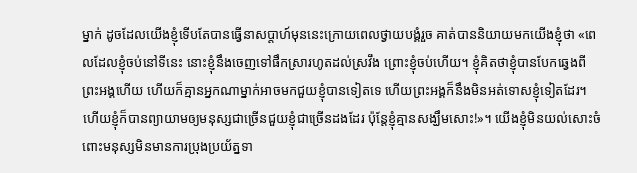ម្នាក់ ដូចដែលយើងខ្ញុំទើបតែបានធ្វើនាសប្តាហ៍មុននេះក្រោយពេលថ្វាយបង្គំរួច គាត់បាននិយាយមកយើងខ្ញុំថា «ពេលដែលខ្ញុំចប់នៅទីនេះ នោះខ្ញុំនឹងចេញទៅផឹកស្រារហូតដល់ស្រវឹង ព្រោះខ្ញុំចប់ហើយ។ ខ្ញុំគិតថាខ្ញុំបានបែកឆ្វេងពីព្រះអង្គហើយ ហើយក៏គ្មានអ្នកណាម្នាក់អាចមកជួយខ្ញុំបានទៀតទេ ហើយព្រះអង្គក៏នឹងមិនអត់ទោសខ្ញុំទៀតដែរ។ ហើយខ្ញុំក៏បានព្យាយាមឲ្យមនុស្សជាច្រើនជួយខ្ញុំជាច្រើនដងដែរ ប៉ុន្តែខ្ញុំគ្មានសង្ឃឹមសោះ!»។ យើងខ្ញុំមិនយល់សោះចំពោះមនុស្សមិនមានការប្រុងប្រយ័ត្នទា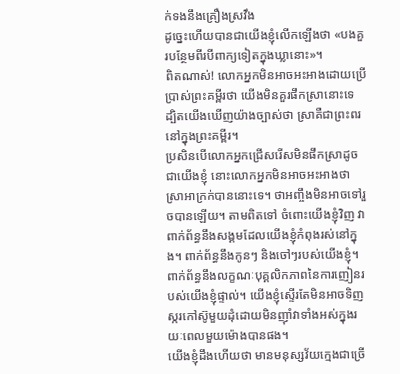ក់ទងនឹងគ្រឿងស្រវឹង
ដូច្នេះហើយបានជាយើងខ្ញុំលើកឡើងថា «បងគួរបន្ថែមពីរបីពាក្យទៀតក្នុងឃ្លានោះ»។
ពិតណាស់! លោកអ្នកមិនអាចអះអាងដោយប្រើប្រាស់ព្រះគម្ពីរថា យើងមិនគួរផឹកស្រានោះទេ ដ្បិតយើងឃើញយ៉ាងច្បាស់ថា ស្រាគឺជាព្រះពរនៅក្នុងព្រះគម្ពីរ។
ប្រសិនបើលោកអ្នកជ្រើសរើសមិនផឹកស្រាដូចជាយើងខ្ញុំ នោះលោកអ្នកមិនអាចអះអាងថា ស្រាអាក្រក់បាននោះទេ។ ថាអញ្ចឹងមិនអាចទៅរួចបានឡើយ។ តាមពិតទៅ ចំពោះយើងខ្ញុំវិញ វាពាក់ព័ន្ធនឹងសង្គមដែលយើងខ្ញុំកំពុងរស់នៅក្នុង។ ពាក់ព័ន្ធនឹងកូនៗ និងចៅៗរបស់យើងខ្ញុំ។ ពាក់ព័ន្ធនឹងលក្ខណៈបុគ្គលិកភាពនៃការញៀនរបស់យើងខ្ញុំផ្ទាល់។ យើងខ្ញុំស្ទើរតែមិនអាចទិញស្ករកៅស៊ូមួយដុំដោយមិនញ៉ាំវាទាំងអស់ក្នុងរយៈពេលមួយម៉ោងបានផង។
យើងខ្ញុំដឹងហើយថា មានមនុស្សវ័យក្មេងជាច្រើ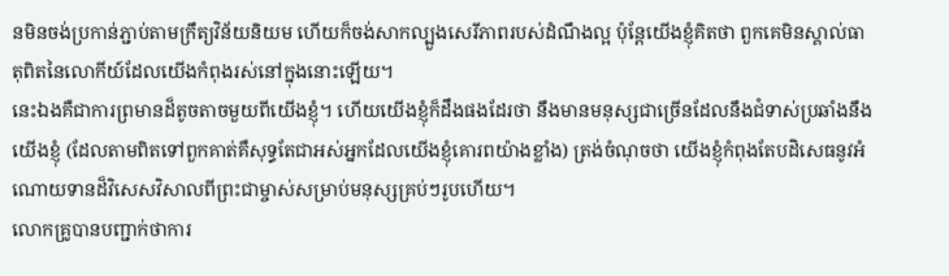នមិនចង់ប្រកាន់ភ្ជាប់តាមក្រឹត្យវិន័យនិយម ហើយក៏ចង់សាកល្បួងសេរីភាពរបស់ដំណឹងល្អ ប៉ុន្តែយើងខ្ញុំគិតថា ពួកគេមិនស្គាល់ធាតុពិតនៃលោកីយ៍ដែលយើងកំពុងរស់នៅក្នុងនោះឡើយ។
នេះឯងគឺជាការព្រមានដ៏តូចតាចមួយពីយើងខ្ញុំ។ ហើយយើងខ្ញុំក៏ដឹងផងដែរថា នឹងមានមនុស្សជាច្រើនដែលនឹងជំទាស់ប្រឆាំងនឹងយើងខ្ញុំ (ដែលតាមពិតទៅពួកគាត់គឺសុទ្ធតែជាអស់អ្នកដែលយើងខ្ញុំគោរពយ៉ាងខ្លាំង) ត្រង់ចំណុចថា យើងខ្ញុំកំពុងតែបដិសេធនូវអំណោយទានដ៏វិសេសវិសាលពីព្រះជាម្ចាស់សម្រាប់មនុស្សគ្រប់ៗរូបហើយ។
លោកគ្រូបានបញ្ជាក់ថាការ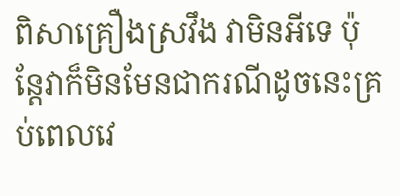ពិសាគ្រឿងស្រវឹង វាមិនអីទេ ប៉ុន្តែវាក៏មិនមែនជាករណីដូចនេះគ្រប់ពេលវេ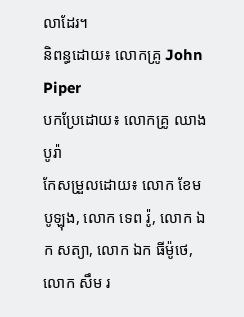លាដែរ។
និពន្ធដោយ៖ លោកគ្រូ John Piper
បកប្រែដោយ៖ លោកគ្រូ ឈាង បូរ៉ា
កែសម្រួលដោយ៖ លោក ខែម បូឡុង, លោក ទេព រ៉ូ, លោក ឯក សត្យា, លោក ឯក ធីម៉ូថេ, លោក សឹម រ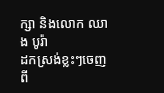ក្សា និងលោក ឈាង បូរ៉ា
ដកស្រង់ខ្លះៗចេញពី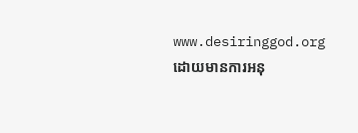www.desiringgod.org ដោយមានការអនុ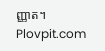ញ្ញាត។ Plovpit.com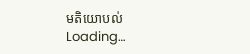មតិយោបល់
Loading…